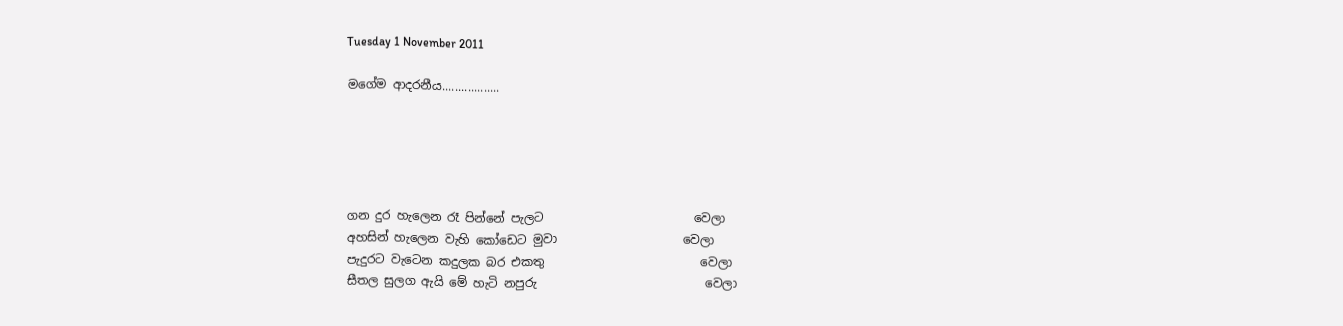Tuesday 1 November 2011

මගේම ආදරනීය..................





ගන දුර හැලෙන රෑ පින්නේ පැලට                         වෙලා
අහසින් හැලෙන වැහි කෝඩෙට මුවා                     වෙලා
පැදුරට වැටෙන කදුලක බර එකතු                          වෙලා
සීතල සුලග ඇයි මේ හැටි නපුරු                            වෙලා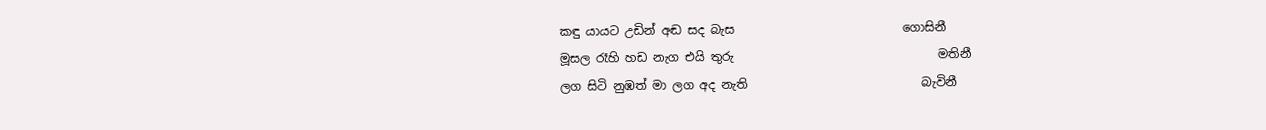කඳු යායට උඩින් අඬ සද බැස                            ගොසිනී
මූසල රෑහි හඩ නැග එයි තුරු                                  මතිනී
ලග සිටි නුඹත් මා ලග අද නැති                             බැවිනී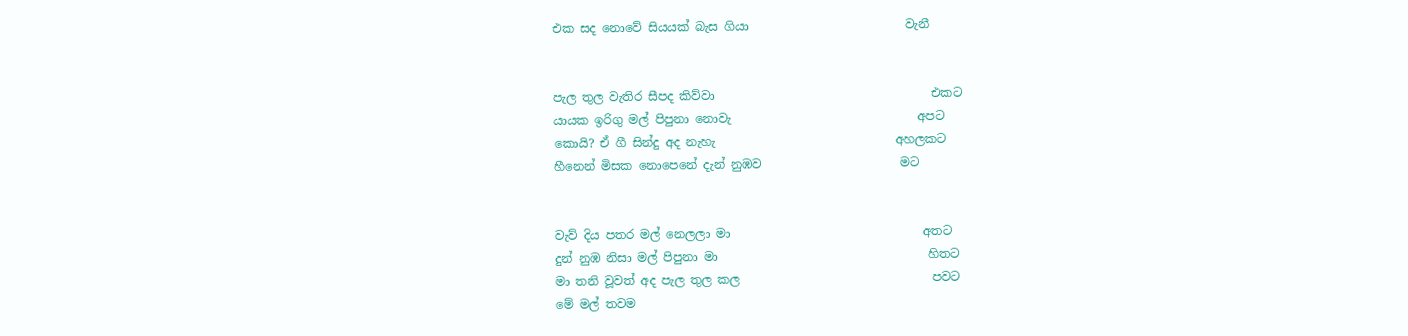එක සද නොවේ සියයක් බැස ගියා                          වැනී


පැල තුල වැතිර සීපද කිව්වා                                    එකට
යායක ඉරිගු මල් පිපුනා නොවැ                               අපට
කොයි? ඒ ගී සින්දු අද නැහැ                              අහලකට
හීනෙන් මිසක නොපෙනේ දැන් නුඹව                       මට


වැව් දිය පතර මල් නෙලලා මා                                අතට
දුන් නුඹ නිසා මල් පිපුනා මා                                   හිතට
මා තනි වූවත් අද පැල තුල කල                                පවට
මේ මල් තවම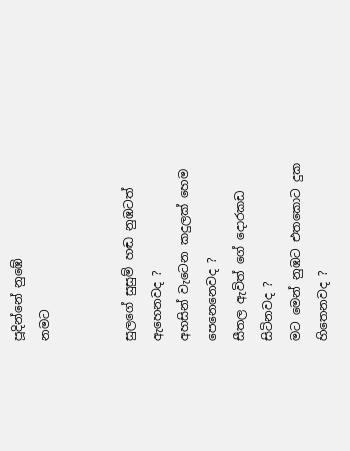පූදින්නේ නුඹේ                               නමට


සුලගේ සුසුම් හඬ නුඹටත්                           ඇහෙනවද ?
අහසින් වැටෙන කදුලක් හෙම                පෙනෙනෙවද ?
සීතල ඇවිත් ගේ දොරකඩ                              සිටිනවද ?
මට මෙන් නුඹට එතකොට දුක                    හිතෙනවද ?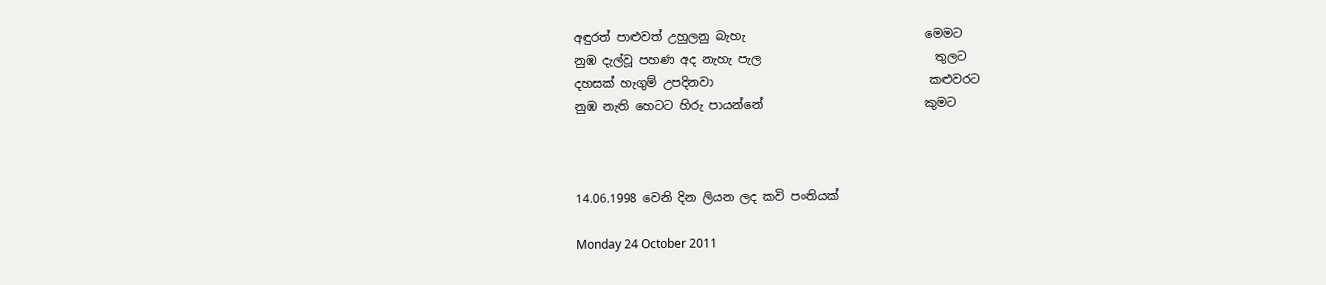අඳුරත් පාළුවත් උහුලනු බැහැ                              මෙමට
නුඹ දැල්වූ පහණ අද නැහැ පැල                             තුලට
දහසක් හැගුම් උපදිනවා                                    කළුවරට
නුඹ නැති හෙටට හිරු පායන්නේ                           කුමට



14.06.1998 වෙනි දින ලියන ලද කවි පංතියක්

Monday 24 October 2011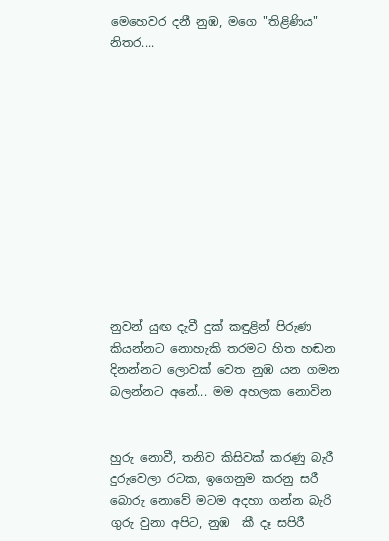මෙහෙවර දනී නුඹ, මගෙ "තිළිණිය" නිතර....












නුවන් යුඟ දැවී දුක් කඳුළින් පිරුණ
කියන්නට නොහැකි තරමට හිත හඬන
දිනන්නට ලොවක් වෙත නුඹ යන ගමන
බලන්නට අනේ... මම අහලක නොවින


හුරු නොවී, තනිව කිසිවක් කරණු බැරී
දුරුවෙලා රටක, ඉගෙනුම කරනු සරී
බොරු නොවේ මටම අදහා ගන්න බැරි
ගුරු වුනා අපිට, නුඹ  කී දෑ සපිරී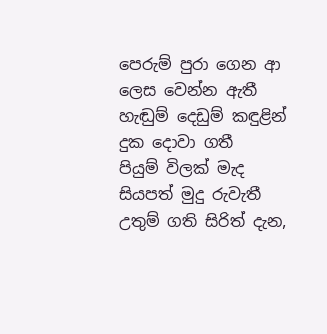පෙරුම් පුරා ගෙන ආ ලෙස වෙන්න ඇතී
හැඬුම් දෙඩුම් කඳුළින් දුක දොවා ගතී
පියුම් විලක් මැද සියපත් මුදු රුවැතී
උතුම් ගති සිරිත් දැන,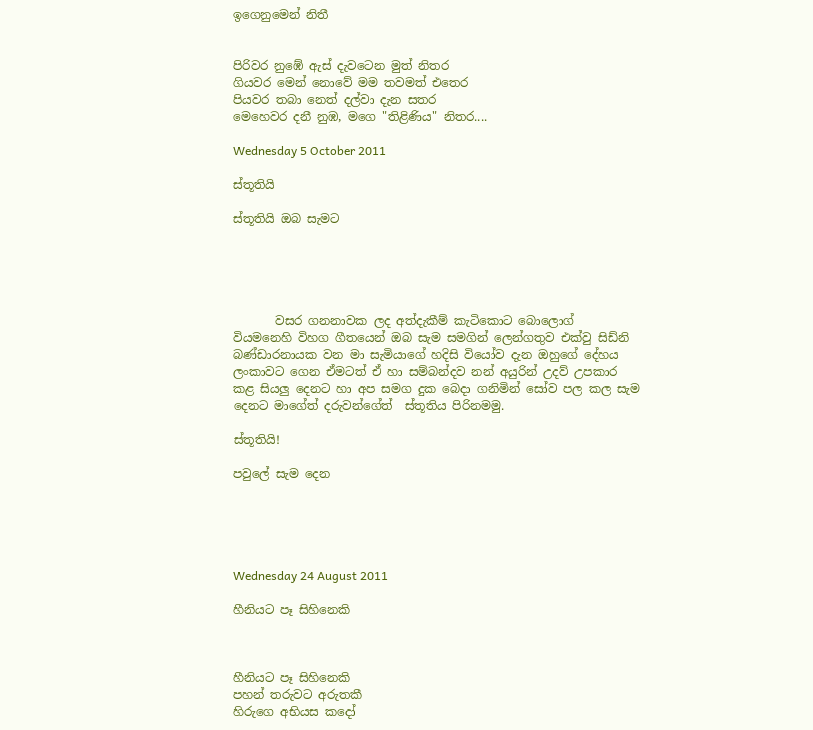ඉගෙනුමෙන් නිතී


පිරිවර නුඹේ ඇස් දැවටෙන මුත් නිතර
ගියවර මෙන් නොවේ මම තවමත් එතෙර
පියවර තබා නෙත් දල්වා දැන සතර
මෙහෙවර දනී නුඹ, මගෙ "තිළිණිය" නිතර....

Wednesday 5 October 2011

ස්තූතියි

ස්තූතියි ඔබ සැමට





       වසර ගනනාවක ලද අත්දැකීම් කැටිකොට බොලොග්  වියමනෙහි විහග ගීතයෙන් ඔබ සැම සමගින් ලෙන්ගතුව එක්වු සිඩ්නි බණ්ඩාරනායක වන මා සැමියාගේ හදිසි වියෝව දැන ඔහුගේ දේහය ලංකාවට ගෙන ඒමටත් ඒ හා සම්බන්දව නන් අයුරින් උදව් උපකාර කළ සියලු දෙනට හා අප සමග දුක බෙදා ගනිමින් සෝව පල කල සැම දෙනට මාගේත් දරුවන්ගේත්  ස්තූතිය පිරිනමමු.

ස්තූතියි!

පවුලේ සැම දෙන





Wednesday 24 August 2011

හීනියට පෑ සිහිනෙකි



හීනියට පෑ සිහිනෙකි
පහන් තරුවට අරුතකී
හිරුගෙ අභියස කදෝ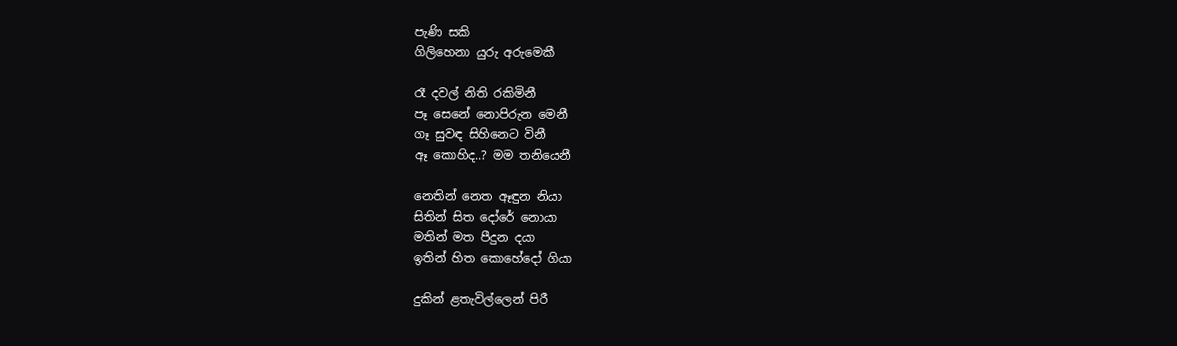පැණි සකි
ගිලිහෙනා යුරු අරුමෙකී

රෑ දවල් නිති රකිමිනී
පෑ සෙනේ නොපිරුන මෙනී
ගෑ සුවඳ සිහිනෙට විනී
ඈ කොහිද..? මම තනියෙනී

නෙතින් නෙත ඈඳුන නියා
සිතින් සිත දෝරේ නොයා
මතින් මත පීදුන දයා
ඉතින් හිත කොහේදෝ ගියා

දුකින් ළතැවිල්ලෙන් පිරී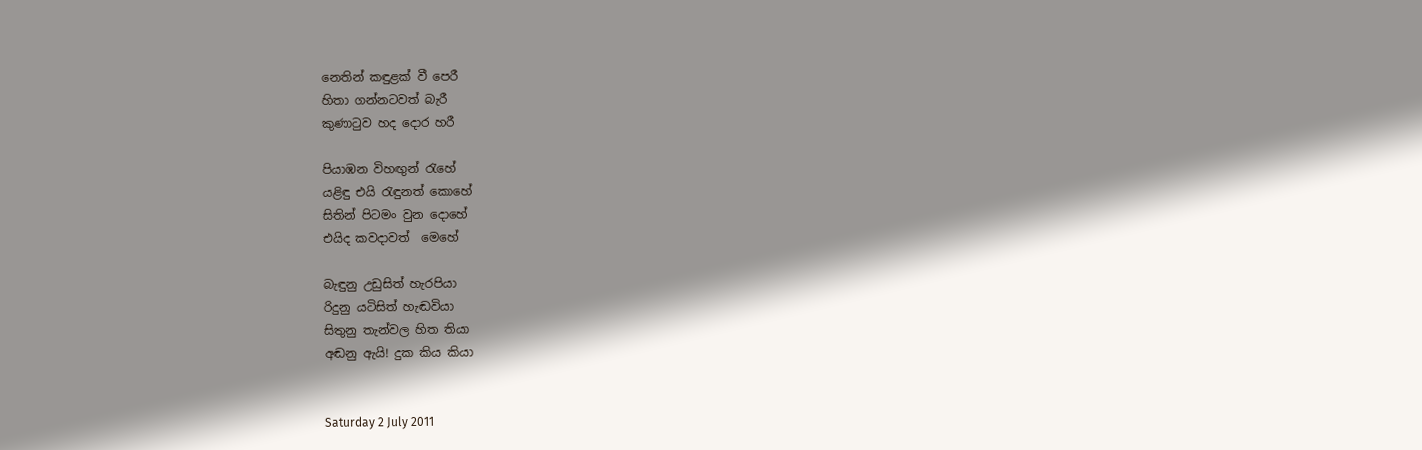නෙතින් කඳුළක් වී පෙරී
හිතා ගන්නටවත් බැරී
කුණා‍ටුව හද දොර හරී

පියාඹන විහඟුන් ‍රැහේ
යළිඳු එයි ‍රැඳුනත් කොහේ
සිතින් පිටමං වුන දොහේ
එයිද කවදාවත්  මෙහේ

බැඳුනු උඩුසිත් හැරපියා
රිදුනු යටිසිත් හැඬවියා
සිතුනු තැන්වල හිත තියා
අඬනු ඇයි! දුක කිය කියා


Saturday 2 July 2011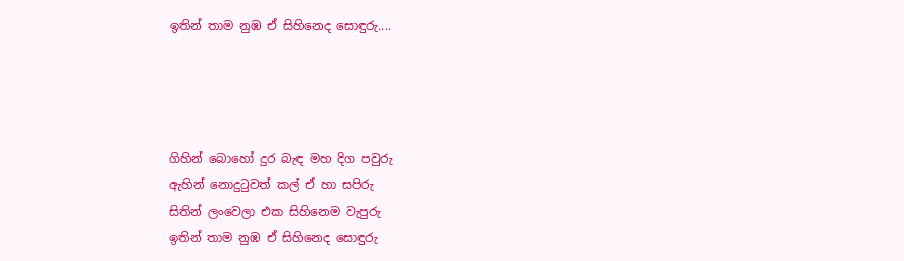ඉතින් තාම නුඹ ඒ සිහිනෙද සොඳුරු....




ගිහින් බොහෝ දුර බැඳ මහ දිග පවුරු
ඇහින් නොදු‍ටුවත් කල් ඒ හා සපිරු
සිතින් ලංවෙලා එක සිහිනෙම වැපුරු
ඉතින් තාම නුඹ ඒ සිහිනෙද සොඳුරු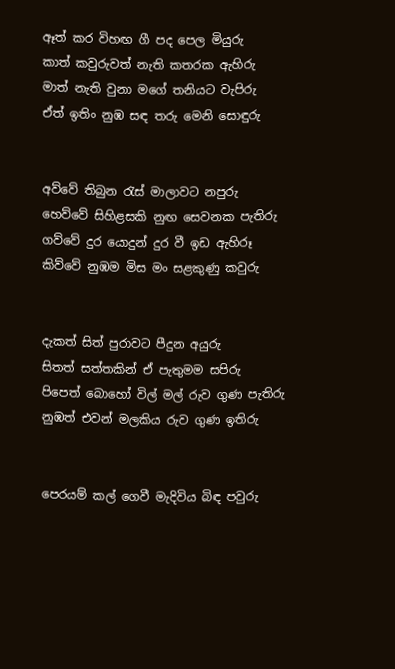ඈත් කර විහඟ ගී පද පෙල මියුරු
කාත් කවුරුවත් නැති කතරක ඇහිරු
මාත් නැති වුනා මගේ තනියට වැපිරු
ඒත් ඉතිං නුඹ සඳ තරු මෙනි සොඳුරු


අව්වේ තිබුන ‍රැස් මාලාවට නපුරු
හෙව්වේ සිහිළසකි නුඟ සෙවනක පැතිරු
ගව්වේ දුර යොදුන් දුර වී ඉඩ ඇහිරූ
කිව්වේ නුඹම මිස මං සළකුණු කවුරු


දැකත් සිත් පුරාවට පීදුන අයුරු
සිතත් සත්තකින් ඒ පැතුමම සපිරු
පිපෙත් බොහෝ විල් මල් රුව ගුණ පැතිරු
නුඹත් එවන් මලකිය රුව ගුණ ඉතිරු


පෙරයම් කල් ගෙවී මැදිවිය බිඳ පවුරු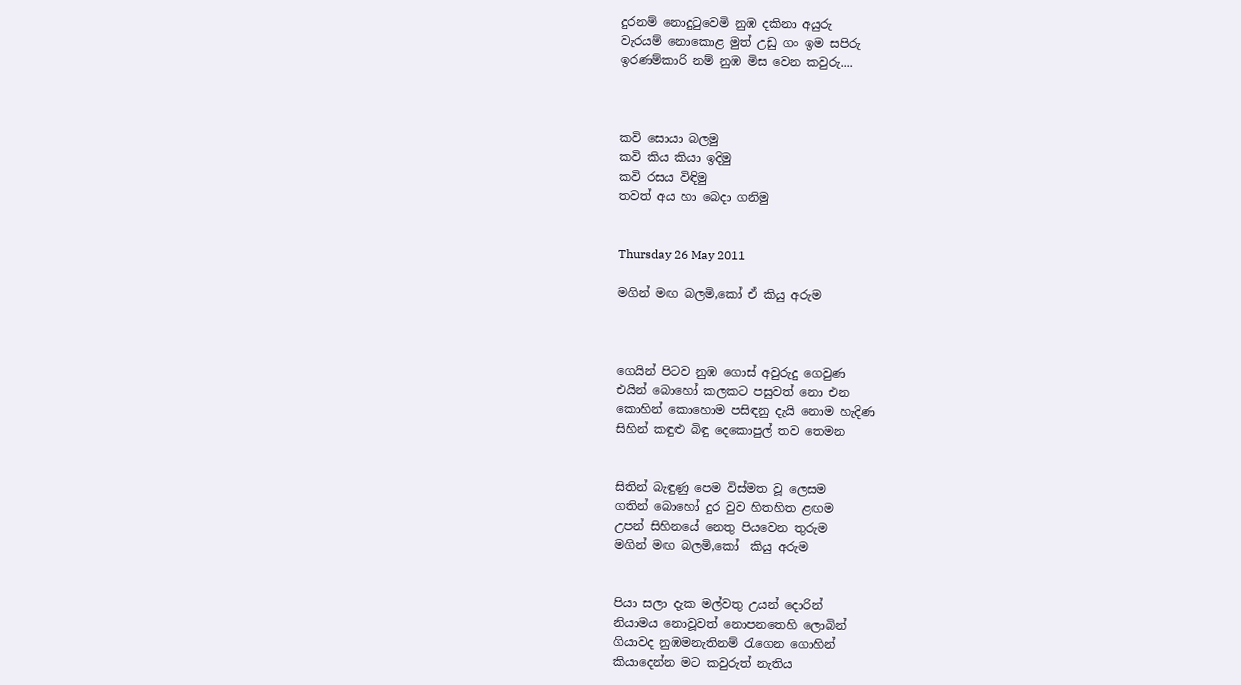දුරනම් නොදු‍ටුවෙමි නුඹ දකිනා අයුරු
වැරයම් නොකොළ මුත් උඩු ගං ඉම සපිරු
ඉරණම්කාරි නම් නුඹ මිස වෙන කවුරු....



කවි සොයා බලමු
කවි කිය කියා ඉදිමු
කවි රසය විඳිමු
තවත් අය හා බෙදා ගනිමු


Thursday 26 May 2011

මගින් මඟ බලමි,කෝ ඒ කියු අරුම



ගෙයින් පිටව නුඹ ගොස් අවුරුදු ගෙවුණ
එයින් බොහෝ කලකට පසුවත් නො එන
කොහින් කොහොම පසිඳනු දැයි නොම හැදිණ
සිහින් කඳුළු බිඳු දෙකොපුල් තව තෙමන


සිතින් බැඳුණු පෙම විස්මත වූ ලෙසම
ගතින් බොහෝ දුර වුව හිතහිත ළඟම
උපන් සිහිනයේ නෙතු පියවෙන තුරුම
මගින් මඟ බලමි,කෝ  කියු අරුම


පියා සලා දැක මල්වතු උයන් දොරින්
නියාමය නොවූවත් නොපනතෙහි ලොබින්
ගියාවද නුඹමනැතිනම් ‍රැගෙන ගොහින්
කියාදෙන්න මට කවුරුත් නැතිය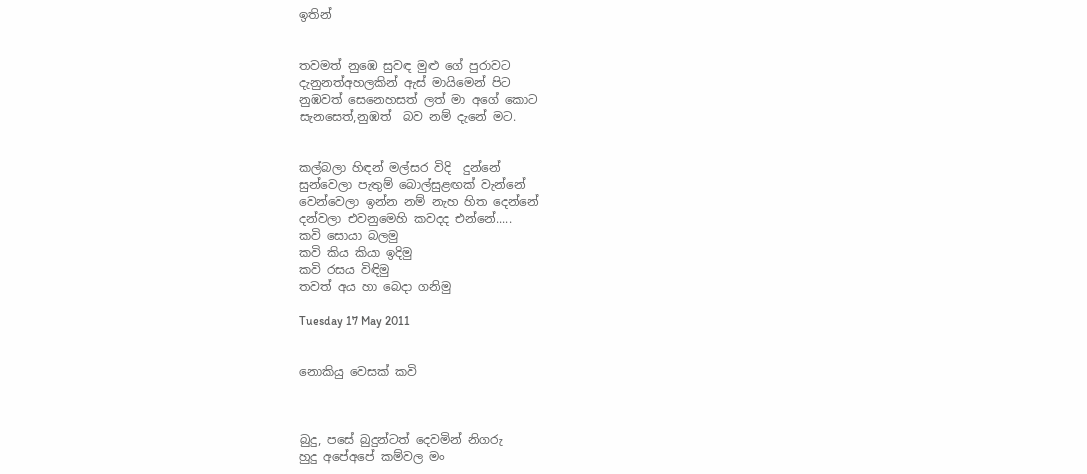ඉතින්


තවමත් නුඹෙ සුවඳ මුළු ගේ පුරාවට
දැනුනත්අහලකින් ඇස් මායිමෙන් පිට
නුඹවත් සෙනෙහසත් ලත් මා අගේ කොට
සැනසෙත්,නුඹත්  බව නම් දැනේ මට.


කල්බලා හිඳන් මල්සර විදි  දුන්නේ
සුන්වෙලා පැතුම් බොල්සුළඟක් වැන්නේ
වෙන්වෙලා ඉන්න නම් නැහ හිත දෙන්නේ
දන්වලා එවනුමෙහි කවදද එන්නේ.....
කවි සොයා බලමු
කවි කිය කියා ඉදිමු
කවි රසය විඳිමු
තවත් අය හා බෙදා ගනිමු

Tuesday 17 May 2011


නොකියු වෙසක් කවි



බුදු, පසේ බුදුන්ටත් දෙවමින් නිගරු
හුදු අපේඅපේ කම්වල මං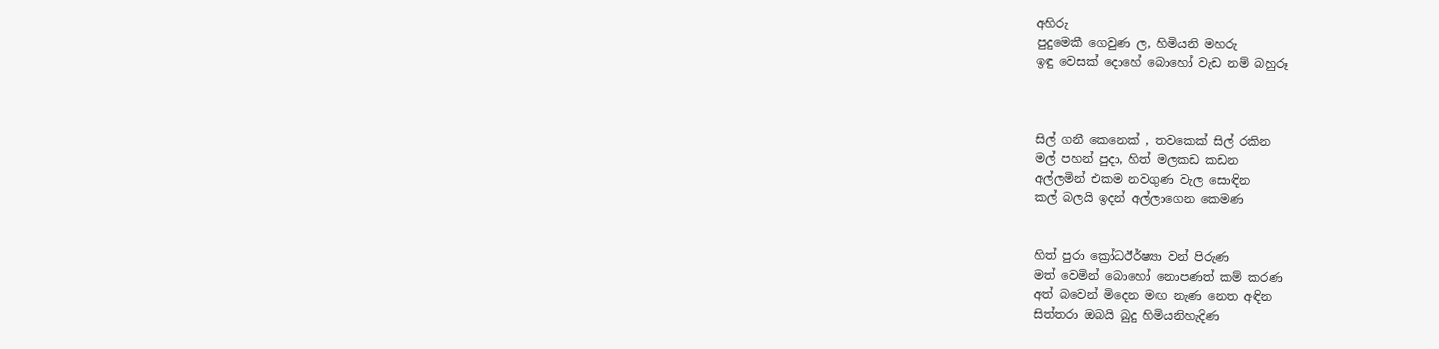අහිරු
පුදුමෙකී ගෙවුණ ල, හිමියනි මහරු
ඉඳු වෙසක් දොහේ බොහෝ වැඩ නම් බහුරූ



සිල් ගනී කෙනෙක් , තවකෙක් සිල් රකින
මල් පහන් පුදා, හිත් මලකඩ කඩන
අල්ලමින් එකම නවගුණ වැල සොඳින
කල් බලයි ඉදන් අල්ලාගෙන කෙමණ


හිත් පුරා ක්‍රෝධඊර්ෂ්‍යා වන් පිරුණ
මත් වෙමින් බොහෝ නොපණත් කම් කරණ
අත් බවෙන් මිදෙන මඟ නැණ නෙත අඳින
සිත්තරා ඔබයි බුදු හිමියනිහැදිණ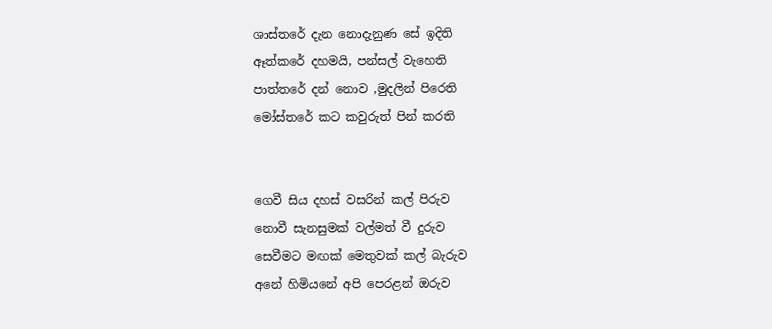ශාස්තරේ දැන නොදැනුණ සේ ඉදිති
ඈත්කරේ දහමයි, පන්සල් වැහෙති
පාත්තරේ දන් නොව ,මුදලින් පිරෙති
මෝස්තරේ කට කවුරුත් පින් කරති


ගෙවී සිය දහස් වසරින් කල් පිරුව
නොවී සැනසුමක් වල්මත් වී දුරුව
සෙවීමට මඟක් මෙතුවක් කල් බැරුව
අනේ හිමියනේ අපි පෙරළන් ඔරුව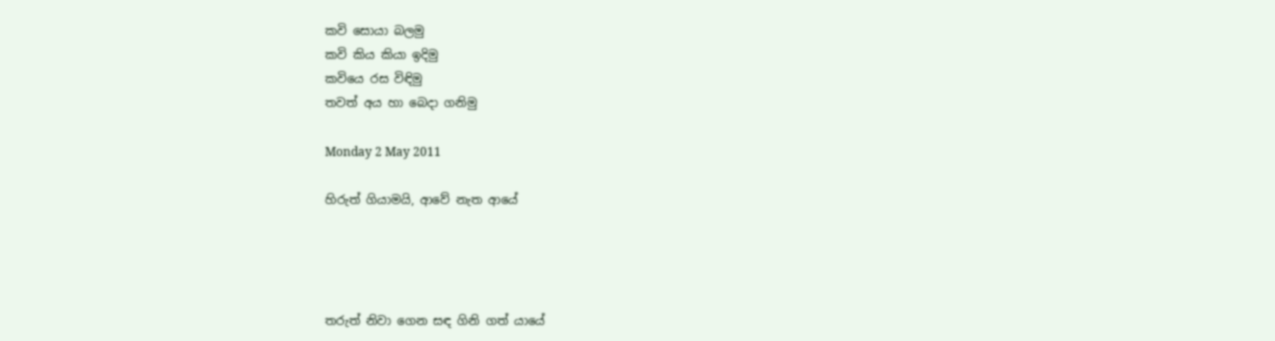කවි සොයා බලමු
කවි කිය කියා ඉදිමු
කවියෙ රස විඳිමු
තවත් අය හා බෙදා ගනිමු

Monday 2 May 2011

හිරුත් ගියාමයි, ආවේ නැත ආයේ




තරුත් නිවා ගෙන සඳ ගිනි ගත් යායේ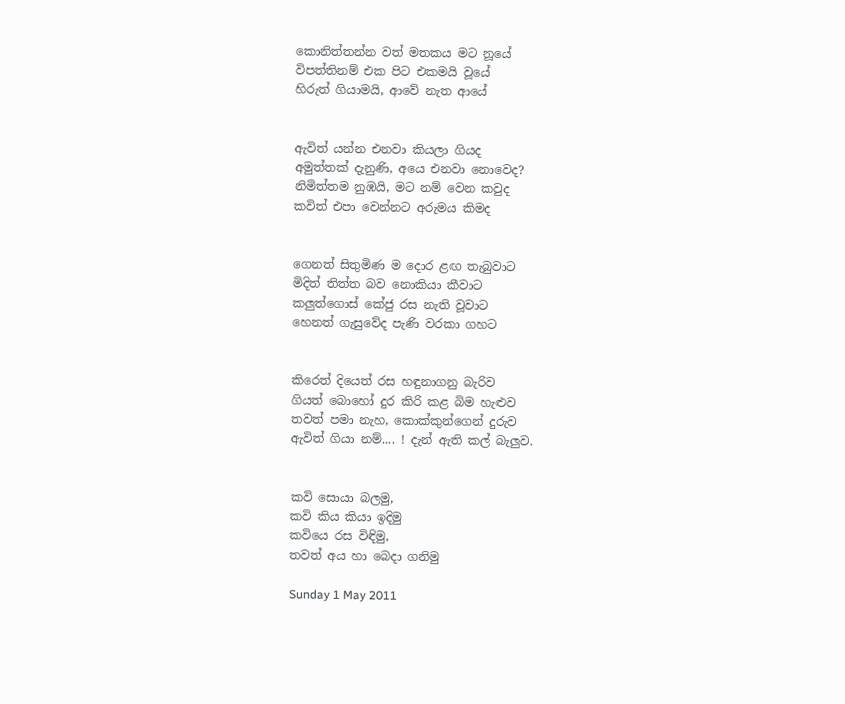කොනිත්තන්න වත් මතකය මට නූයේ
විපත්තිනම් එක පිට එකමයි වූයේ
හිරුත් ගියාමයි, ආවේ නැත ආයේ


ඇවිත් යන්න එනවා කියලා ගියද
අමුත්තක් දැනුණි, අයෙ එනවා නොවෙද?
නිමිත්තම නුඹයි, මට නම් වෙන කවුද
කවිත් එපා වෙන්නට අරුමය කිමද


ගෙනත් සිතුමිණ ම දොර ළඟ තැබුවාට
මිදිත් තිත්ත බව නොකියා කීවාට
කලුත්ගොස් කේජු රස නැති වූවාට
හෙනත් ගැසුවේද පැණි වරකා ගහට


කිරෙත් දියෙත් රස හඳුනාගනු බැරිව
ගියත් බොහෝ දුර කිරි කළ බිම හැළුව
තවත් පමා නැහ, කොක්කුන්ගෙන් දුරුව
ඇවිත් ගියා නම්.... ! දැන් ඇති කල් බැලුව.


කවි සොයා බලමු,
කවි කිය කියා ඉදිමු
කවියෙ රස විඳිමු,
තවත් අය හා බෙදා ගනිමු

Sunday 1 May 2011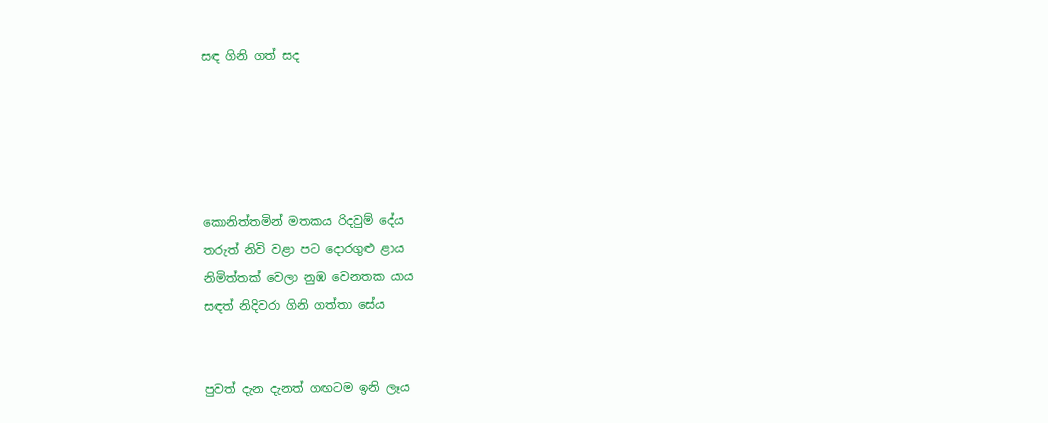සඳ ගිනි ගත් සද





කොනිත්තමින් මතකය රිදවුම් දේය
තරුත් නිවි වළා පට දොරගුළු ළාය
නිමිත්තක් වෙලා නුඹ වෙනතක යාය
සඳත් නිදිවරා ගිනි ගත්තා සේය


පුවත් දැන දැනත් ගඟටම ඉනි ලෑය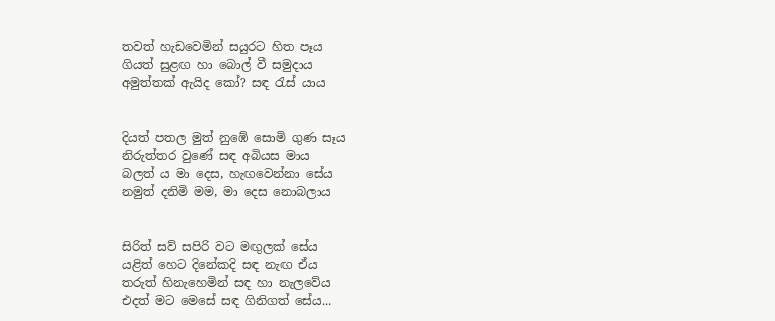තවත් හැඩවෙමින් සයුරට හිත පෑය
ගියත් සුළඟ හා බොල් වී සමුදාය
අමුත්තක් ඇයිද කෝ? සඳ ‍රැස් යාය


දියත් පතල මුත් නුඹේ සොමි ගුණ සෑය
නිරුත්තර වුණේ සඳ අබියස මාය
බලත් ය මා දෙස, හැඟවෙන්නා සේය
නමුත් දනිමි මම, මා දෙස නොබලාය


සිරිත් සව් සපිරි වට මඟුලක් සේය
යළිත් හෙට දිනේකදි සඳ නැඟ ඒය
තරුත් හිනැහෙමින් සඳ හා නැලවේය
එදත් මට මෙසේ සඳ ගිනිගත් සේය...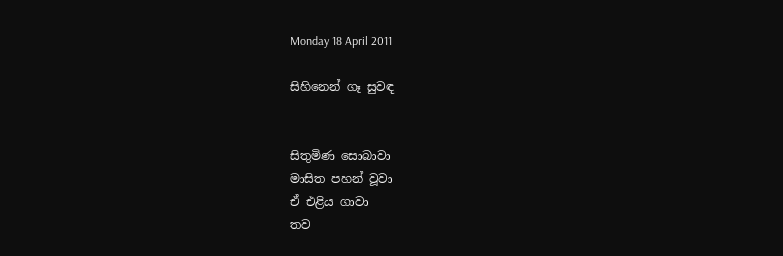Monday 18 April 2011

සිහිනෙන් ගෑ සුවඳ


සිතුමිණ සොබාවා
මාසිත පහන් වූවා
ඒ එළිය ගාවා
තව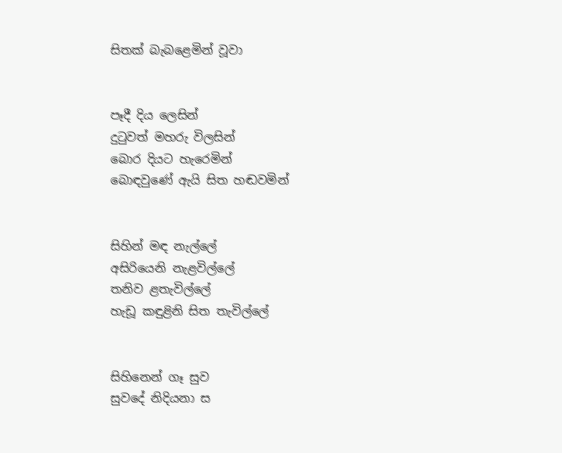සිතක් බැබළෙමින් වූවා


පෑදී දිය ලෙසින්
දු‍ටුවත් මහරු විලසින්
බොර දියට හැරෙමින්
බොඳවුණේ ඇයි සිත හඬවමින්


සිහින් මඳ නැල්ලේ
අසිරියෙනි නැළවිල්ලේ
තනිව ළතැවිල්ලේ
හැඩූ කඳුළිනි සිත තැවිල්ලේ


සිහිනෙන් ගෑ සුව
සුවදේ නිදියනා ස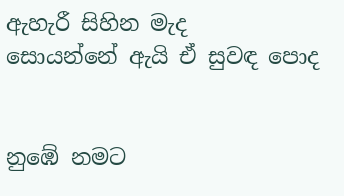ඇහැරී සිහින මැද
සොයන්නේ ඇයි ඒ සුවඳ පොද


නුඹේ නමට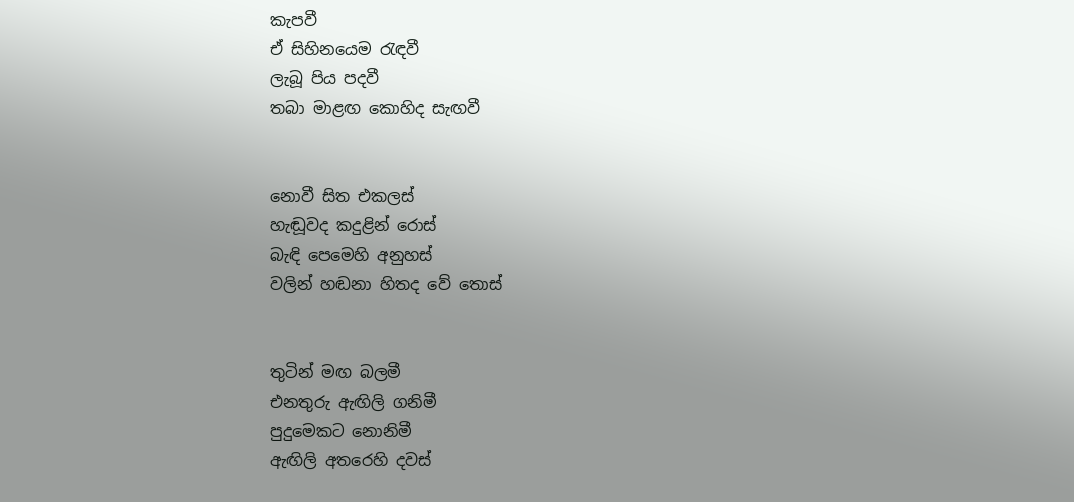කැපවී
ඒ සිහිනයෙම ‍රැඳවී
ලැබූ පිය පදවී
තබා මාළඟ කොහිද සැඟවී


නොවී සිත එකලස්
හැඬූවද කදුළින් රොස්
බැඳි පෙමෙහි අනුහස්
වලින් හඬනා හිතද වේ තොස්


තුටින් මඟ බලමී
එනතුරු ඇඟිලි ගනිමී
පුදුමෙකට නොනිමී
ඇඟිලි අතරෙහි දවස්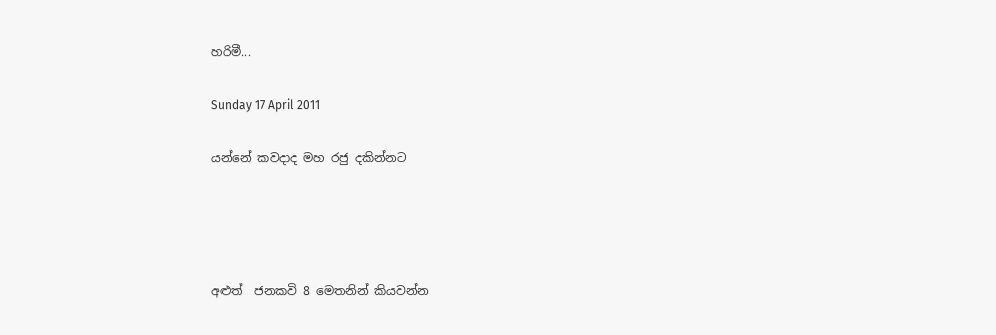හරිමී...

Sunday 17 April 2011

යන්නේ කවදාද මහ රජු දකින්නට




අළුත්  ජනකවි 8 මෙතනින් කියවන්න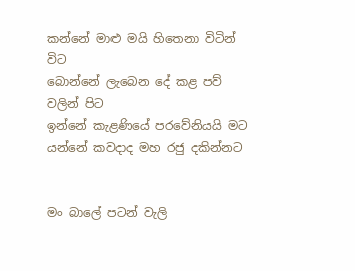කන්නේ මාළු මයි හිතෙනා විටින් විට
බොන්නේ ලැබෙන දේ කළ පව් වලින් පිට
ඉන්නේ කැළණියේ පරවේනියයි මට
යන්නේ කවදාද මහ රජු දකින්නට


මං බාලේ පටන් වැලි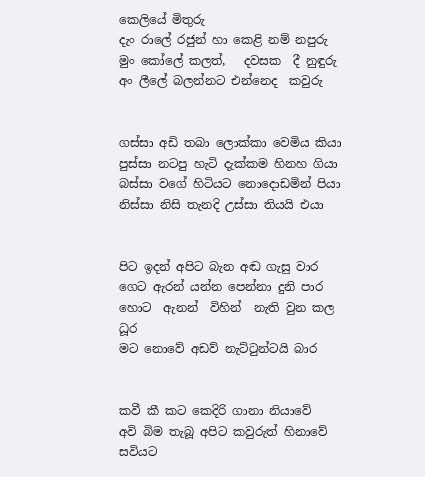කෙලියේ මිතුරු
දැං රාලේ රජුන් හා කෙළි නම් නපුරු
මුං කෝලේ කලත්,   දවසක  දී නුඳුරු
අං ලීලේ බලන්නට එන්නෙද  කවුරු


ගස්සා අඩි තබා ලොක්කා වෙමිය කියා
පුස්සා නටපු හැටි දැක්කම හිනහ ගියා
බස්සා වගේ හිටියට නොදොඩමින් පියා
නිස්සා නිසි තැනදි උස්සා තියයි එයා


පිට ඉදන් අපිට බැන අඬ ගැසු වාර
ගෙට ඇරන් යන්න පෙන්නා දුනි පාර
හොට  ඇනන්  විහින්  නැති වුන කල ධූර
මට නොවේ අඩව් නැට්‍ටුන්ටයි බාර


කවී කී කට කෙදිරි ගානා නියාවේ
අවි බිම තැබූ අපිට කවුරුත් හිනාවේ
සවියට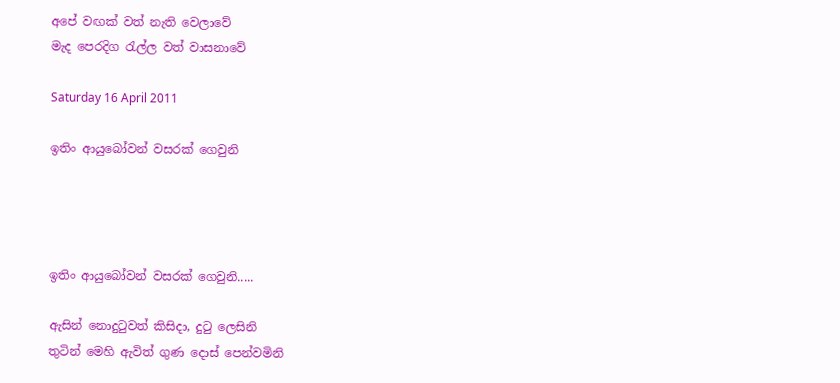අපේ වඟක් වත් නැති වෙලාවේ
මැද පෙරදිග ‍රැල්ල වත් වාසනාවේ

Saturday 16 April 2011

ඉතිං ආයුබෝවන් වසරක් ගෙවුනි




ඉතිං ආයුබෝවන් වසරක් ගෙවුනි.....

ඇසින් නොදු‍ටුවත් කිසිදා, දු‍ටු ලෙසිනි
තුටින් මෙහි ඇවිත් ගුණ දොස් පෙන්වමිනි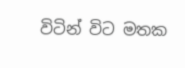විටින් විට මතක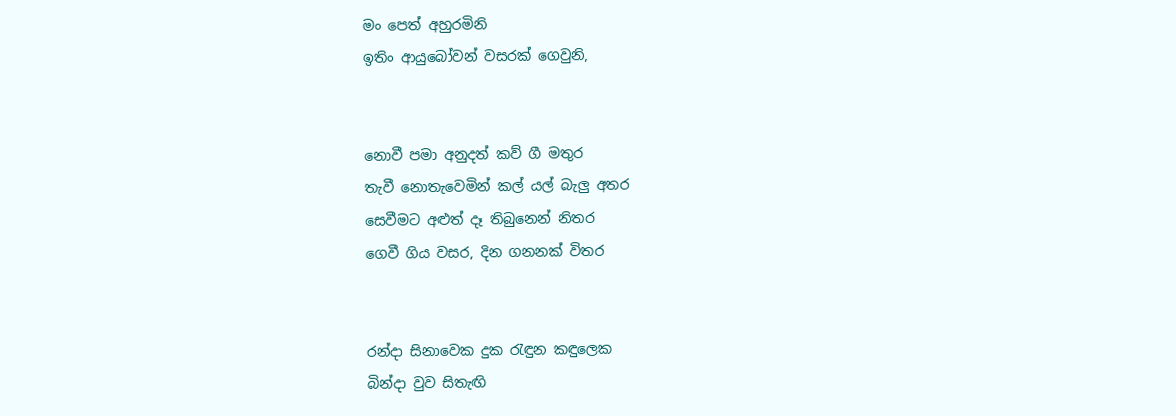මං පෙත් අහුරමිනි
ඉතිං ආයුබෝවන් වසරක් ගෙවුනි,


නොවී පමා අනුදත් කව් ගී මතුර
තැවී නොතැවෙමින් කල් යල් බැලු අතර
සෙවීමට අළුත් දෑ තිබුනෙන් නිතර
ගෙවී ගිය වසර, දින ගනනක් විතර


රන්දා සිනාවෙක දුක ‍රැඳුන කඳුලෙක
බින්දා වුව සිතැඟි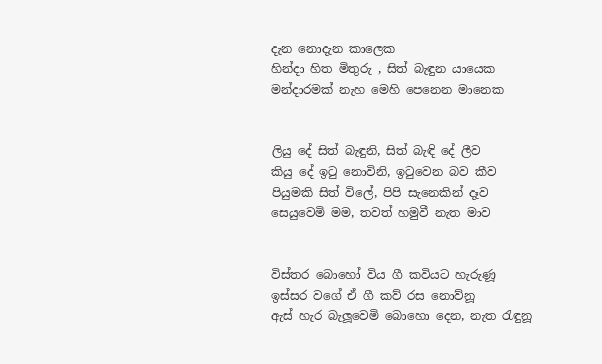දැන නොදැන කාලෙක
හින්දා හිත මිතුරු , සිත් බැඳුන යායෙක
මන්දාරමක් නැහ මෙහි පෙනෙන මානෙක


ලියු දේ සිත් බැඳුනි, සිත් බැඳි දේ ලීව
කියු දේ ඉ‍ටු නොවිනි, ඉ‍ටුවෙන බව කීව
පියුමකි සිත් විලේ, පිපි සැනෙකින් දෑව
සෙයුවෙමි මම, තවත් හමුවී නැත මාව


විස්තර බොහෝ විය ගී කවියට හැරුණූ
ඉස්සර වගේ ඒ ගී කව් රස නොව්නූ
ඇස් හැර බැලූවෙමි බොහො දෙන, නැත ‍රැඳුනූ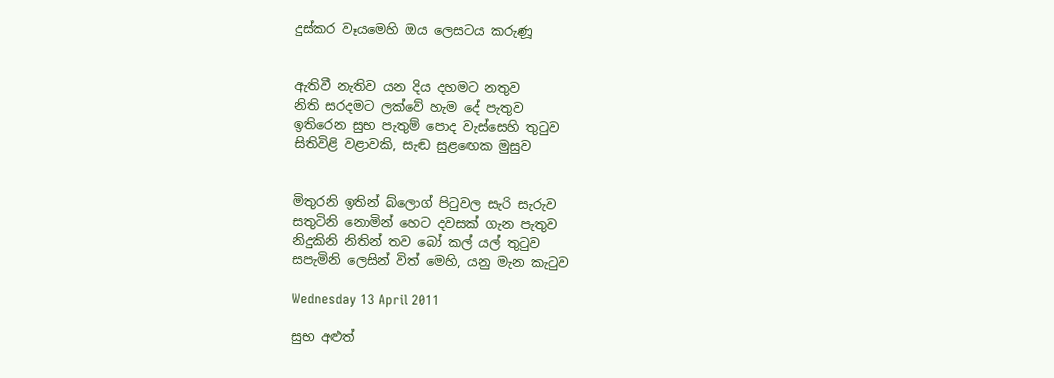දුස්කර වෑයමෙහි ඔය ලෙසටය කරුණූ


ඇතිවී නැතිව යන දිය දහමට නතුව
නිති සරදමට ලක්වේ හැම දේ පැතුව
ඉතිරෙන සුභ පැතුම් පොද වැස්සෙහි තු‍ටුව
සිතිවිළි වළාවකි, සැඬ සුළ‍ඟෙක මුසුව


මිතුරනි ඉතින් බ්ලොග් පි‍ටුවල සැරි සැරුව
සතුටිනි නොමින් හෙට දවසක් ගැන පැතුව
නිදුකිනි නිතින් තව බෝ කල් යල් තු‍ටුව
සපැමිනි ලෙසින් විත් මෙහි, යනු මැන කැ‍ටුව

Wednesday 13 April 2011

සුභ අළුත්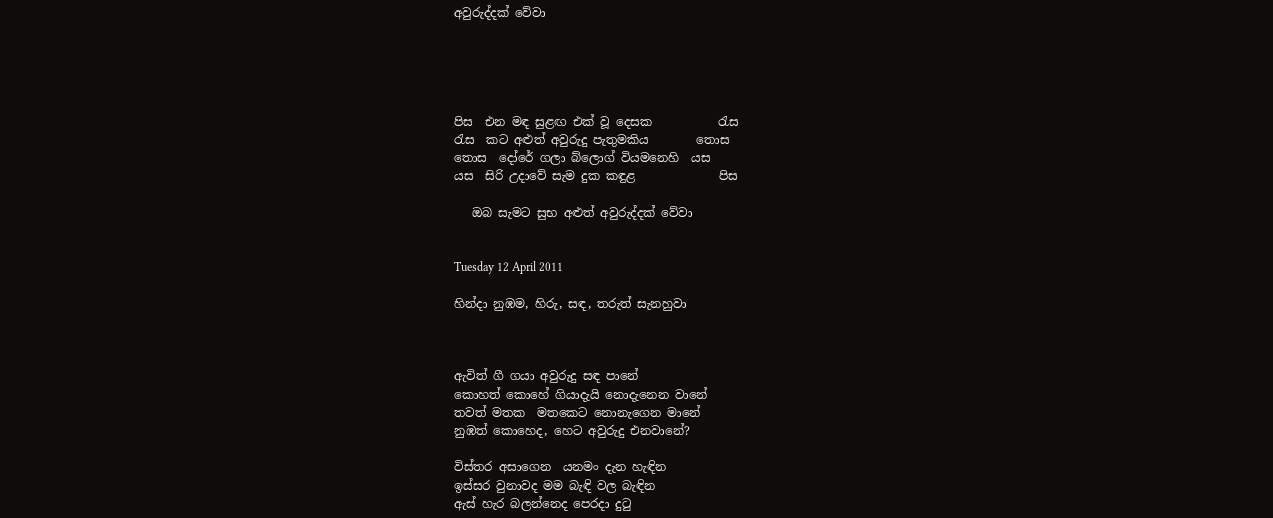අවුරුද්දක් වේවා





පිස  එන මඳ සුළඟ එක් වූ දෙසක ‍          රැස
රැස  කට අළුත් අවුරුදු පැතුමකිය        තොස
තොස  දෝරේ ගලා බ්ලොග් වියමනෙහි  යස
යස  සිරි උදාවේ සැම දුක කඳුළ              පිස

   ඔබ සැමට සුභ අළුත් අවුරුද්දක් වේවා


Tuesday 12 April 2011

හින්දා නුඹම, හිරු, සඳ, තරුත් සැනහුවා



ඇවිත් ගී ගයා අවුරුදු සඳ පානේ
කොහත් කොහේ ගියාදැයි නොදැනෙන වානේ
තවත් මතක  මතකෙට නොනැගෙන මානේ
නුඹත් කොහෙද, හෙට අවුරුදු එනවානේ?

විස්තර අසාගෙන  යනමං දැන හැඳින
ඉස්සර වුනාවද මම බැඳි වල බැඳින
ඇස් හැර බලන්නෙද පෙරදා දු‍ටු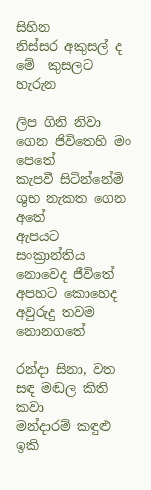සිහින
නිස්සර අකුසල් ද මේ  කුසලට හැරුන

ලිප ගිනි නිවා ගෙන ජිවිතෙහි මං පෙතේ
කැපවී සිටින්නේමි ශුභ නැකත ගෙන අතේ
ඇපයට සංක්‍රාන්තිය නොවෙද ජීවිතේ
අපහට කොහෙද අවුරුදු තවම නොනගතේ

රන්දා සිනා, වත සඳ මඬල කිති කවා
මන්දාරම් කඳුළු ඉකි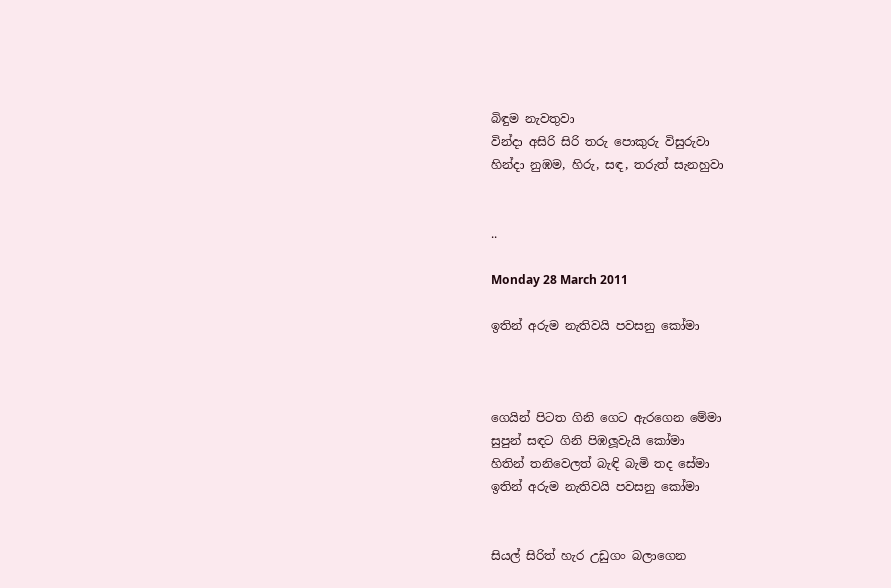බිඳුම නැවතුවා
වින්දා අසිරි සිරි තරු පොකුරු විසුරුවා
හින්දා නුඹම, හිරු, සඳ, තරුත් සැනහුවා


..

Monday 28 March 2011

ඉතින් අරුම නැතිවයි පවසනු කෝමා



ගෙයින් පිටත ගිනි ගෙට ඇරගෙන මේමා
සුපුන් සඳට ගිනි පිඹලූවැයි කෝමා
හිතින් තනිවෙලත් බැඳි බැමි තද සේමා
ඉතින් අරුම නැතිවයි පවසනු කෝමා


සියල් සිරිත් හැර උඩුගං බලාගෙන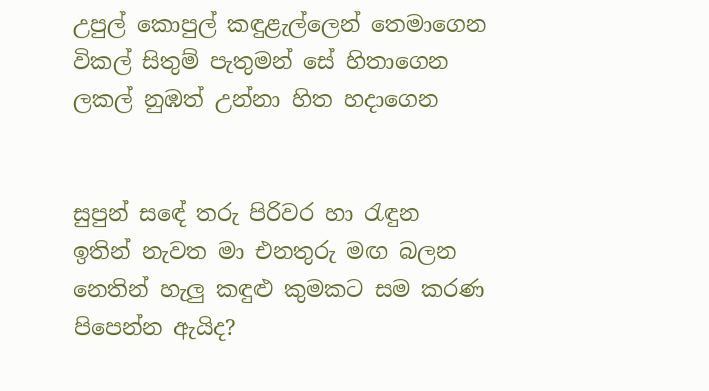උපුල් කොපුල් කඳුළැල්ලෙන් තෙමාගෙන
විකල් සිතුම් පැතුමන් සේ හිතාගෙන
ලකල් නුඹත් උන්නා හිත හදාගෙන


සුපුන් සඳේ තරු පිරිවර හා ‍රැඳුන
ඉතින් නැවත මා එනතුරු මඟ බලන
නෙතින් හැලු කඳුළු කුමකට සම කරණ
පිපෙන්න ඇයිද?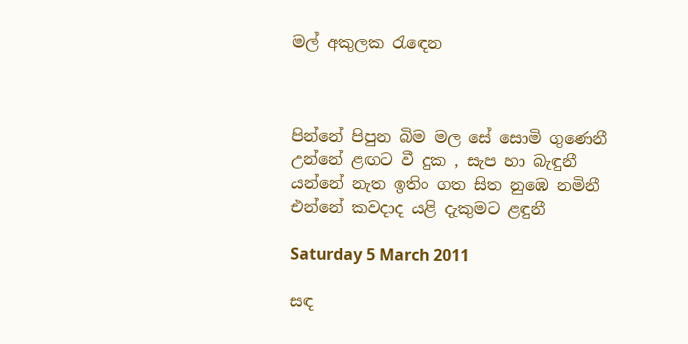මල් අකුලක ‍රැ‍ඳෙන



පින්නේ පිපුන බිම මල සේ සොමි ගුණෙනී
උන්නේ ළඟට වී දුක , සැප හා බැඳුනී
යන්නේ නැත ඉතිං ගත සිත නුඹෙ නමිනී
එන්නේ කවදාද යළි දැකුමට ළඳුනී

Saturday 5 March 2011

සඳ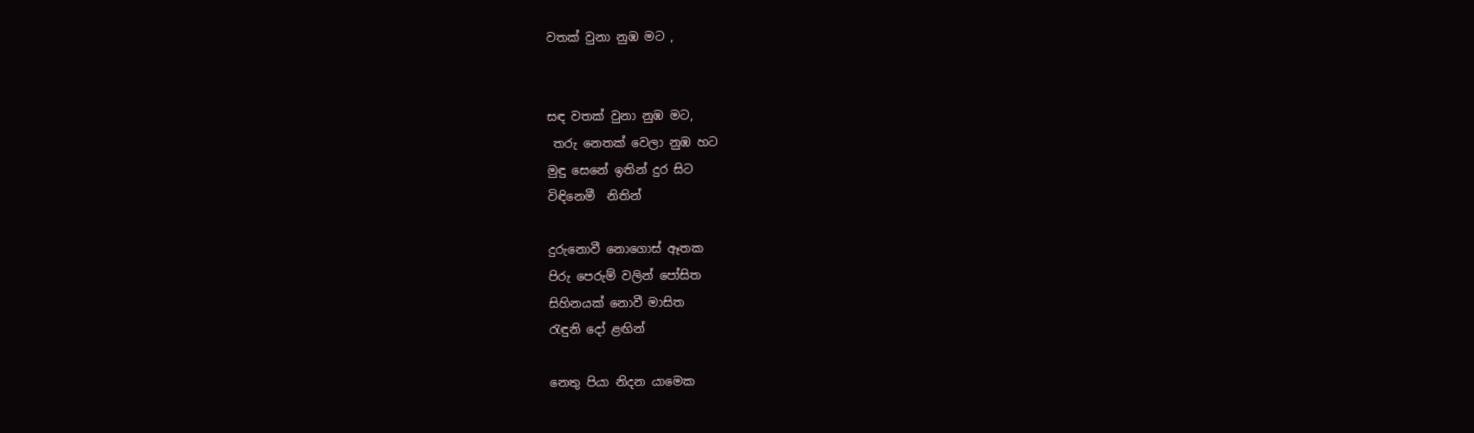වතක් වුනා නුඹ මට ,


සඳ වතක් වුනා නුඹ මට,
 තරු නෙතක් වෙලා නුඹ හට
මුඳු සෙනේ ඉතින් දුර සිට
විඳිනෙමී  නිතින්

දුරුනොවී නොගොස් ඈතක
පිරු පෙරුම් වලින් පෝසිත
සිහිනයක් නොවී මාසිත
රැඳුනි දෝ ළඟින්

නෙතු පියා නිදන යාමෙක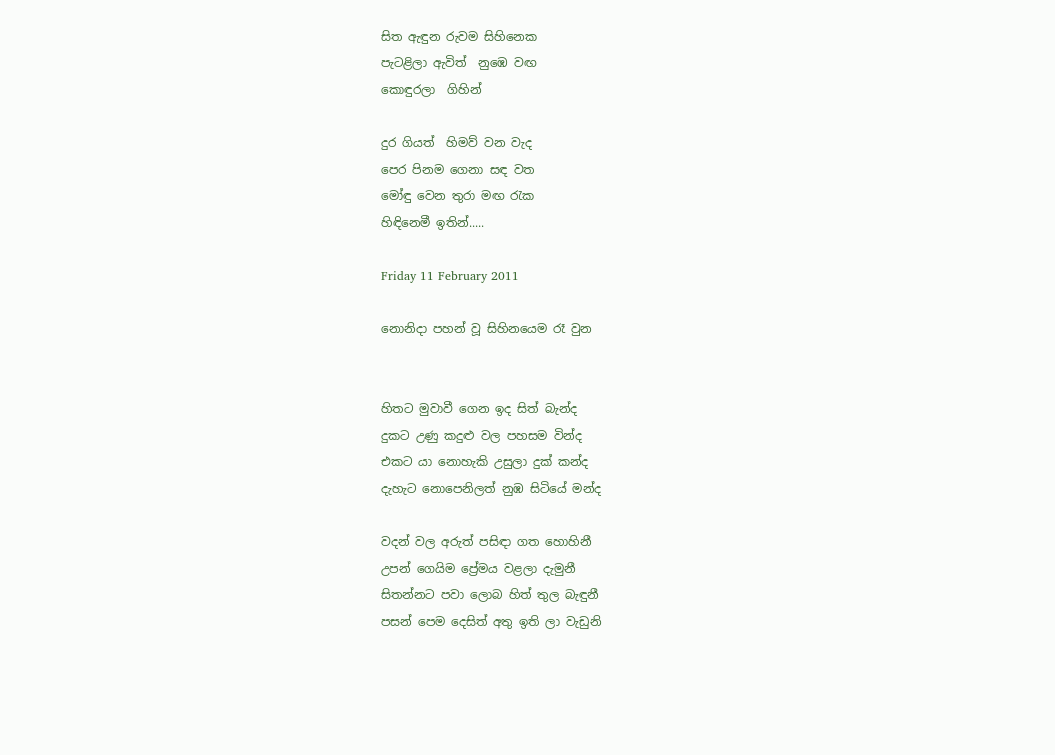සිත ඇඳුන රුවම සිහිනෙක
පැටළිලා ඇවිත්  නුඹෙ වඟ
කොඳුරලා  ගිහින්

දුර ගියත්  හිමව් වන වැද
පෙර පිනම ගෙනා සඳ වත
මෝඳු වෙන තුරා මඟ ‍රැක
හිඳිනෙමී ඉතින්.....

Friday 11 February 2011

නොනිදා පහන් වූ සිහිනයෙම රෑ වුන


හිතට මුවාවී ගෙන ඉද සිත් බැන්ද
දුකට උණු කදුළු වල පහසම වින්ද
එකට යා නොහැකි උසුලා දුක් කන්ද
දැහැට නොපෙනිලත් නුඹ සිටියේ මන්ද

වදන් වල අරුත් පසිඳා ගත හොහිනී
උපන් ගෙයිම ප්‍රේමය වළලා දැමුනී
සිතන්නට පවා ලොබ හිත් තුල බැඳුනී
පසන් පෙම දෙසිත් අතු ඉති ලා වැඩුනි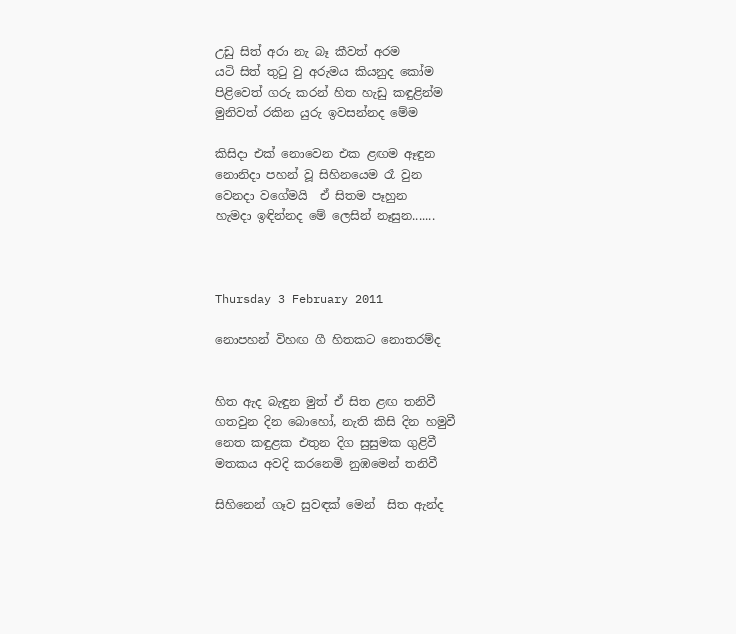උඩු සිත් අරා නැ බෑ කීවත් අරම
යටි සිත් තු‍ටු වු අරුමය කියනුද කෝම
පිළිවෙත් ගරු කරන් හිත හැඩු කඳුළින්ම
මුනිවත් රකින යුරු ඉවසන්නද මේම

කිසිදා එක් නොවෙන එක ළඟම ඈඳුන
නොනිදා පහන් වූ සිහිනයෙම රෑ වුන
වෙනදා වගේමයි  ඒ සිතම පෑහුන
හැමදා ඉඳින්නද මේ ලෙසින් නෑසුන.......



Thursday 3 February 2011

නොපහන් විහඟ ගී හිතකට නොතරම්ද


හිත ඇද බැඳුන මුත් ඒ සිත ළඟ තනිවී
ගතවුන දින බොහෝ, නැති කිසි දින හමුවී
නෙත කඳුළක එතුන දිග සුසුමක ගුළිවී
මතකය අවදි කරනෙමි නුඹමෙන් තනිවී

සිහිනෙන් ගෑව සුවඳක් මෙන්  සිත ඇන්ද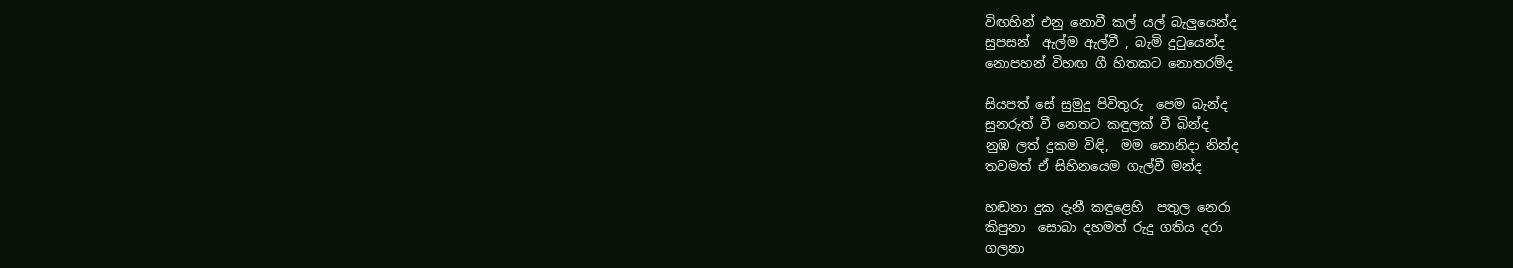විඟහින් එනු නොවී කල් යල් බැලුයෙන්ද
සුපසන්  ඇල්ම ඇල්වී , බැමි දු‍ටුයෙන්ද
නොපහන් විහඟ ගී හිතකට නොතරම්ද

සියපත් සේ සුමුදු පිවිතුරු  පෙම බැන්ද
සුනරුත් වී නෙතට කඳුලක් වී බින්ද
නුඹ ලත් දුකම විඳි,  මම නොනිදා නින්ද
තවමත් ඒ සිහිනයෙම ගැල්වී මන්ද

හඬනා දුක දැනී කඳුළෙහි  පතුල නෙරා
කිපුනා  සොබා දහමත් රුදු ගතිය දරා
ගලනා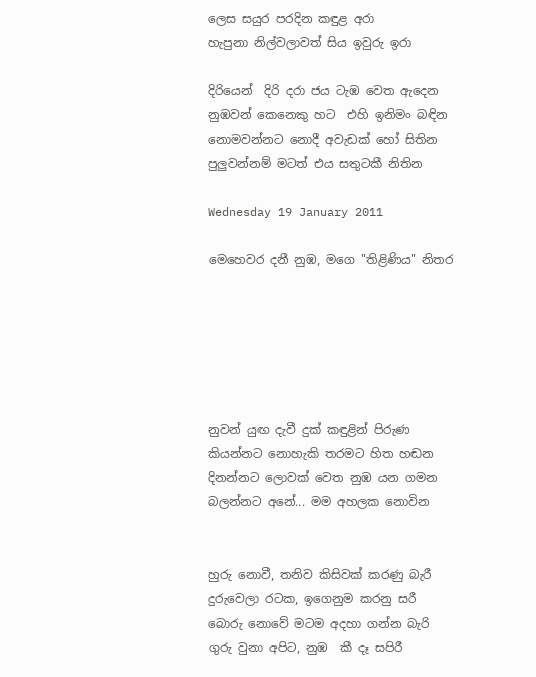ලෙස සයුර පරදින කඳුළ අරා
හැපුනා නිල්වලාවත් සිය ඉවුරු ඉරා

දිරියෙන්  දිරි දරා ජය ටැඹ වෙත ඇදෙන
නුඹවන් කෙනෙකු හට  එහි ඉනිමං බඳින
නොමවන්නට නොදී අවැඩක් හෝ සිතින
පුලුවන්නම් මටත් එය සතුටකී නිතින

Wednesday 19 January 2011

මෙහෙවර දනී නුඹ, මගෙ "තිළිණිය" නිතර






නුවන් යුඟ දැවී දුක් කඳුළින් පිරුණ
කියන්නට නොහැකි තරමට හිත හඬන
දිනන්නට ලොවක් වෙත නුඹ යන ගමන
බලන්නට අනේ... මම අහලක නොවින


හුරු නොවී, තනිව කිසිවක් කරණු බැරී
දුරුවෙලා රටක, ඉගෙනුම කරනු සරී
බොරු නොවේ මටම අදහා ගන්න බැරි
ගුරු වුනා අපිට, නුඹ  කී දෑ සපිරී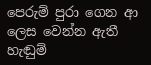පෙරුම් පුරා ගෙන ආ ලෙස වෙන්න ඇතී
හැඬුම්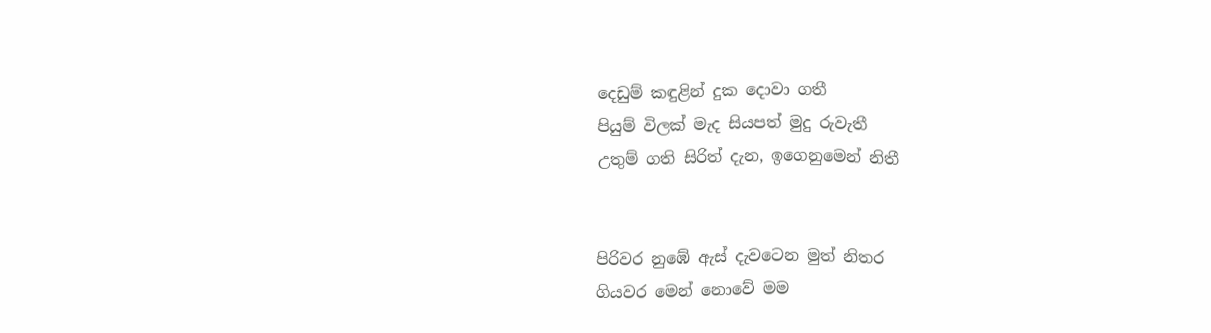දෙඩුම් කඳුළින් දුක දොවා ගතී
පියුම් විලක් මැද සියපත් මුදු රුවැතී
උතුම් ගති සිරිත් දැන, ඉගෙනුමෙන් නිතී


පිරිවර නුඹේ ඇස් දැවටෙන මුත් නිතර
ගියවර මෙන් නොවේ මම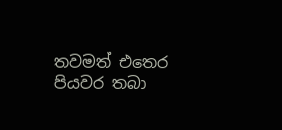තවමත් එතෙර
පියවර තබා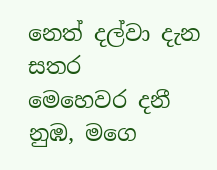නෙත් දල්වා දැන සතර
මෙහෙවර දනී නුඹ, මගෙ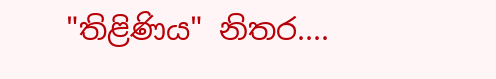"තිළිණිය" නිතර....